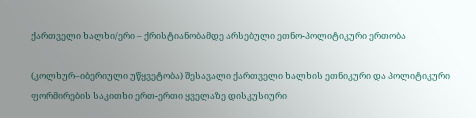ქართველი ხალხი/ერი – ქრისტიანობამდე არსებული ეთნო-პოლიტიკური ერთობა

(კოლხურ–იბერიული უწყვეტობა) შესავალი ქართველი ხალხის ეთნიკური და პოლიტიკური ფორმირების საკითხი ერთ-ერთი ყველაზე დისკუსიური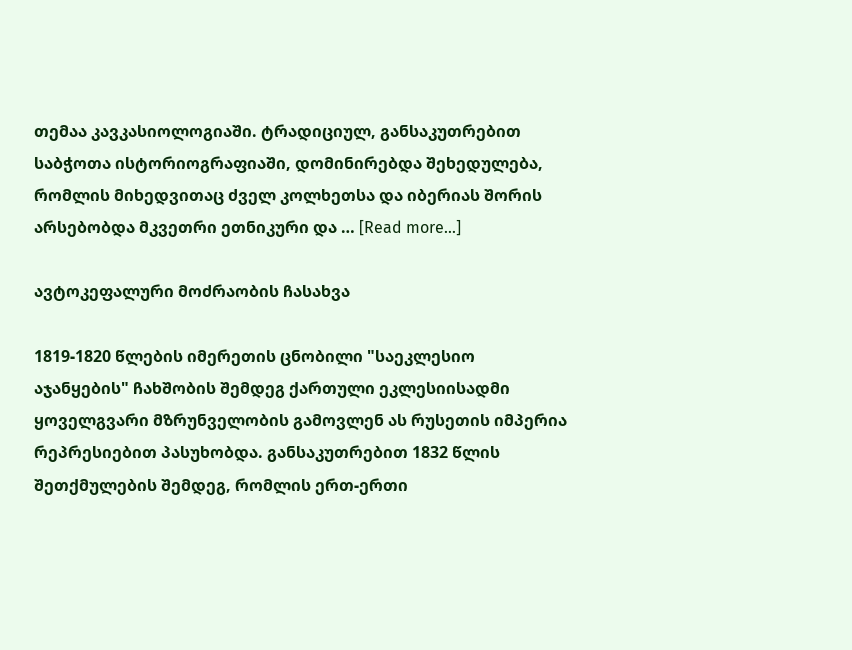თემაა კავკასიოლოგიაში. ტრადიციულ, განსაკუთრებით საბჭოთა ისტორიოგრაფიაში, დომინირებდა შეხედულება, რომლის მიხედვითაც ძველ კოლხეთსა და იბერიას შორის არსებობდა მკვეთრი ეთნიკური და … [Read more...]

ავტოკეფალური მოძრაობის ჩასახვა

1819-1820 წლების იმერეთის ცნობილი "საეკლესიო აჯანყების" ჩახშობის შემდეგ ქართული ეკლესიისადმი ყოველგვარი მზრუნველობის გამოვლენ ას რუსეთის იმპერია რეპრესიებით პასუხობდა. განსაკუთრებით 1832 წლის შეთქმულების შემდეგ, რომლის ერთ-ერთი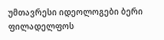უმთავრესი იდეოლოგები ბერი ფილადელფოს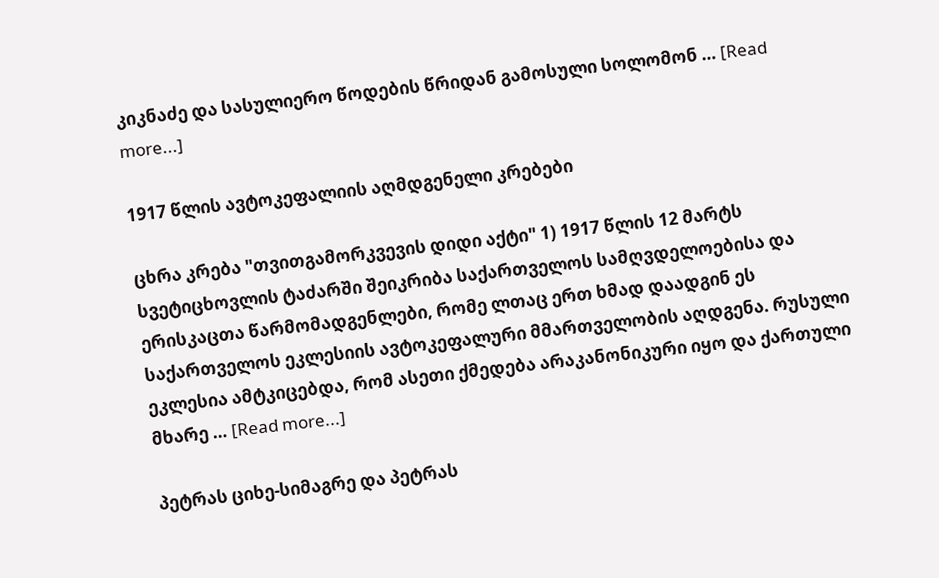კიკნაძე და სასულიერო წოდების წრიდან გამოსული სოლომონ … [Read more...]

1917 წლის ავტოკეფალიის აღმდგენელი კრებები

ცხრა კრება "თვითგამორკვევის დიდი აქტი" 1) 1917 წლის 12 მარტს სვეტიცხოვლის ტაძარში შეიკრიბა საქართველოს სამღვდელოებისა და ერისკაცთა წარმომადგენლები, რომე ლთაც ერთ ხმად დაადგინ ეს საქართველოს ეკლესიის ავტოკეფალური მმართველობის აღდგენა. რუსული ეკლესია ამტკიცებდა, რომ ასეთი ქმედება არაკანონიკური იყო და ქართული მხარე … [Read more...]

პეტრას ციხე-სიმაგრე და პეტრას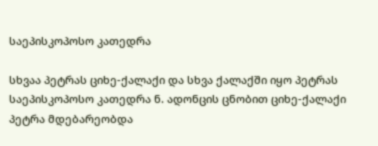საეპისკოპოსო კათედრა

სხვაა პეტრას ციხე-ქალაქი და სხვა ქალაქში იყო პეტრას საეპისკოპოსო კათედრა ნ. ადონცის ცნობით ციხე-ქალაქი პეტრა მდებარეობდა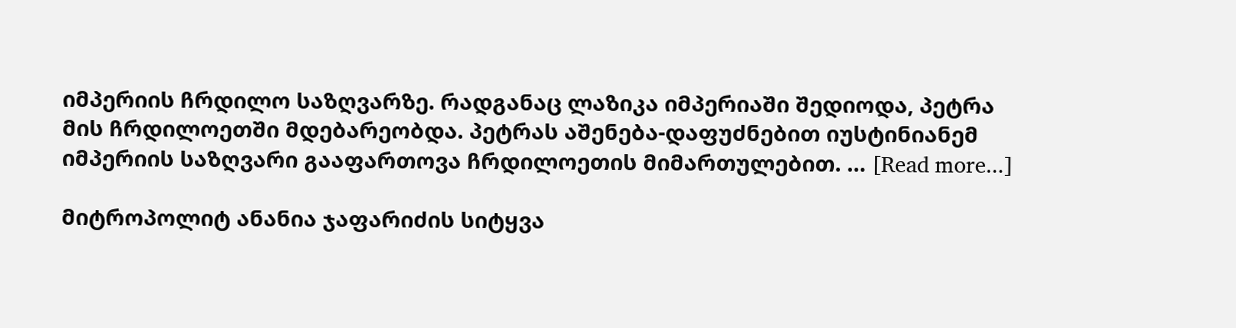იმპერიის ჩრდილო საზღვარზე. რადგანაც ლაზიკა იმპერიაში შედიოდა, პეტრა მის ჩრდილოეთში მდებარეობდა. პეტრას აშენება-დაფუძნებით იუსტინიანემ იმპერიის საზღვარი გააფართოვა ჩრდილოეთის მიმართულებით. … [Read more...]

მიტროპოლიტ ანანია ჯაფარიძის სიტყვა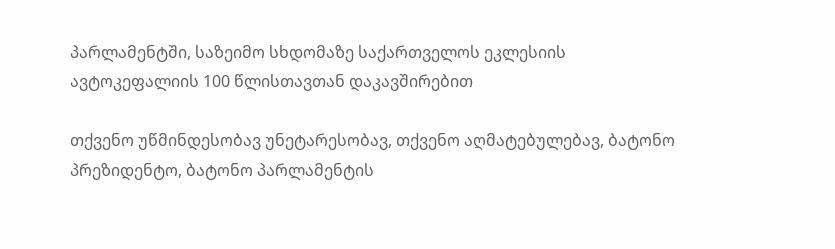პარლამენტში, საზეიმო სხდომაზე საქართველოს ეკლესიის ავტოკეფალიის 100 წლისთავთან დაკავშირებით

თქვენო უწმინდესობავ უნეტარესობავ, თქვენო აღმატებულებავ, ბატონო პრეზიდენტო, ბატონო პარლამენტის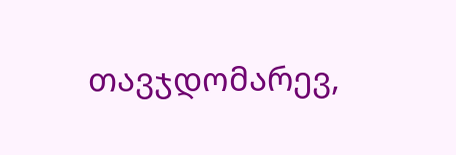თავჯდომარევ,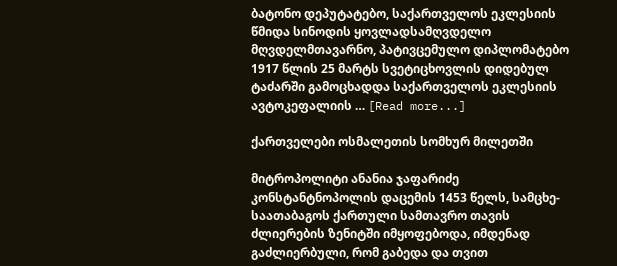ბატონო დეპუტატებო, საქართველოს ეკლესიის წმიდა სინოდის ყოვლადსამღვდელო მღვდელმთავარნო, პატივცემულო დიპლომატებო 1917 წლის 25 მარტს სვეტიცხოვლის დიდებულ ტაძარში გამოცხადდა საქართველოს ეკლესიის ავტოკეფალიის … [Read more...]

ქართველები ოსმალეთის სომხურ მილეთში

მიტროპოლიტი ანანია ჯაფარიძე კონსტანტნოპოლის დაცემის 1453 წელს, სამცხე-საათაბაგოს ქართული სამთავრო თავის ძლიერების ზენიტში იმყოფებოდა, იმდენად გაძლიერბული, რომ გაბედა და თვით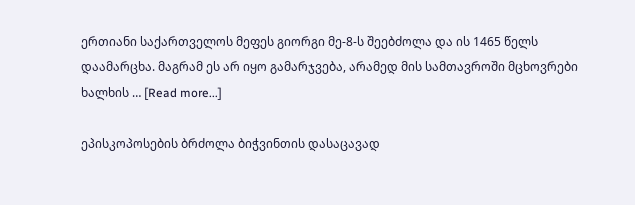ერთიანი საქართველოს მეფეს გიორგი მე-8-ს შეებძოლა და ის 1465 წელს დაამარცხა. მაგრამ ეს არ იყო გამარჯვება, არამედ მის სამთავროში მცხოვრები ხალხის … [Read more...]

ეპისკოპოსების ბრძოლა ბიჭვინთის დასაცავად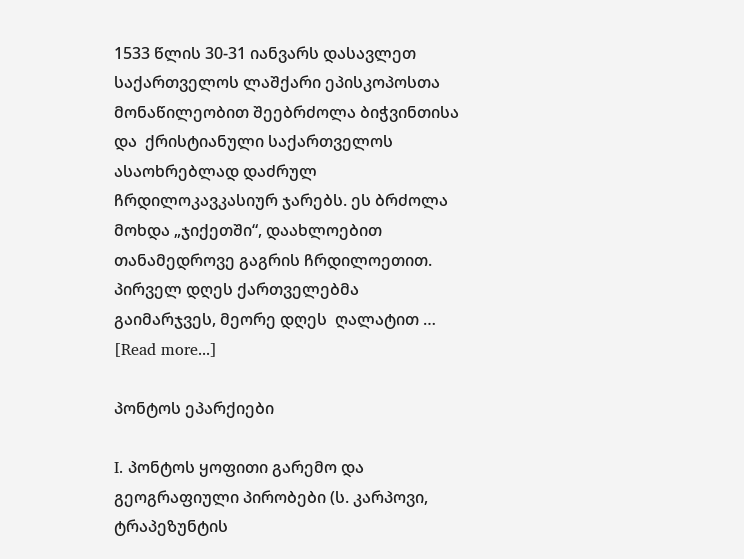1533 წლის 30-31 იანვარს დასავლეთ საქართველოს ლაშქარი ეპისკოპოსთა მონაწილეობით შეებრძოლა ბიჭვინთისა და  ქრისტიანული საქართველოს ასაოხრებლად დაძრულ ჩრდილოკავკასიურ ჯარებს. ეს ბრძოლა მოხდა „ჯიქეთში“, დაახლოებით თანამედროვე გაგრის ჩრდილოეთით. პირველ დღეს ქართველებმა გაიმარჯვეს, მეორე დღეს  ღალატით … [Read more...]

პონტოს ეპარქიები

I. პონტოს ყოფითი გარემო და გეოგრაფიული პირობები (ს. კარპოვი, ტრაპეზუნტის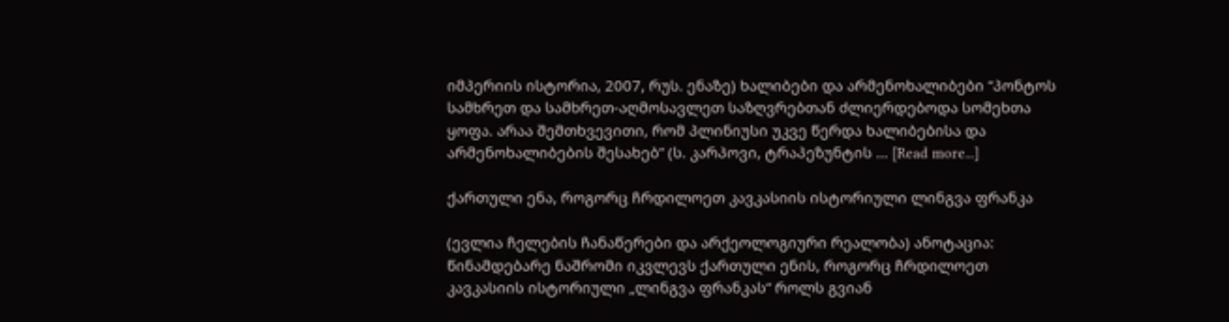იმპერიის ისტორია, 2007, რუს. ენაზე) ხალიბები და არმენოხალიბები “პონტოს სამხრეთ და სამხრეთ-აღმოსავლეთ საზღვრებთან ძლიერდებოდა სომეხთა ყოფა. არაა შემთხვევითი, რომ პლინიუსი უკვე წერდა ხალიბებისა და არმენოხალიბების შესახებ” (ს. კარპოვი, ტრაპეზუნტის … [Read more...]

ქართული ენა, როგორც ჩრდილოეთ კავკასიის ისტორიული ლინგვა ფრანკა

(ევლია ჩელების ჩანაწერები და არქეოლოგიური რეალობა) ანოტაცია: წინამდებარე ნაშრომი იკვლევს ქართული ენის, როგორც ჩრდილოეთ კავკასიის ისტორიული „ლინგვა ფრანკას“ როლს გვიან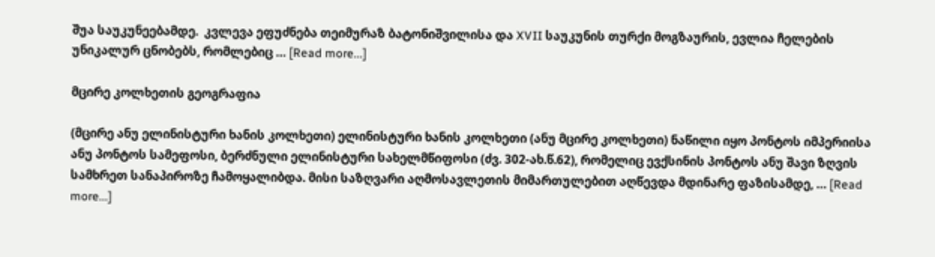შუა საუკუნეებამდე.  კვლევა ეფუძნება თეიმურაზ ბატონიშვილისა და XVII საუკუნის თურქი მოგზაურის, ევლია ჩელების უნიკალურ ცნობებს, რომლებიც … [Read more...]

მცირე კოლხეთის გეოგრაფია

(მცირე ანუ ელინისტური ხანის კოლხეთი) ელინისტური ხანის კოლხეთი (ანუ მცირე კოლხეთი) ნაწილი იყო პონტოს იმპერიისა ანუ პონტოს სამეფოსი, ბერძნული ელინისტური სახელმწიფოსი (ძვ. 302-ახ.წ.62), რომელიც ევქსინის პონტოს ანუ შავი ზღვის სამხრეთ სანაპიროზე ჩამოყალიბდა. მისი საზღვარი აღმოსავლეთის მიმართულებით აღწევდა მდინარე ფაზისამდე, … [Read more...]